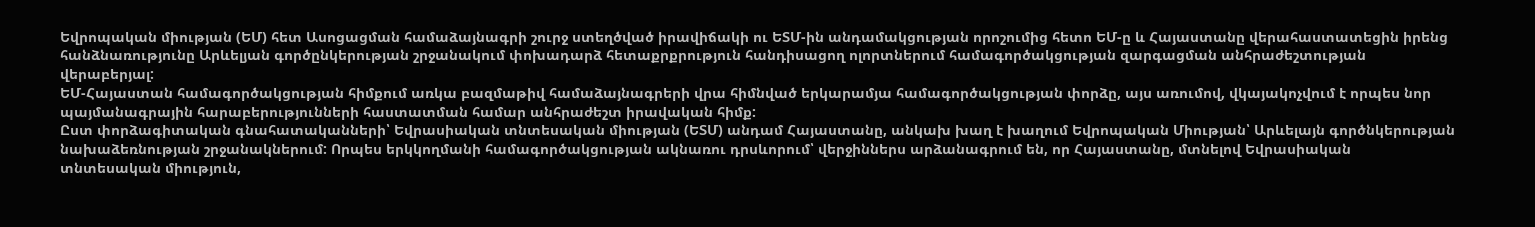Եվրոպական միության (ԵՄ) հետ Ասոցացման համաձայնագրի շուրջ ստեղծված իրավիճակի ու ԵՏՄ-ին անդամակցության որոշումից հետո ԵՄ-ը և Հայաստանը վերահաստատեցին իրենց հանձնառությունը Արևելյան գործընկերության շրջանակում փոխադարձ հետաքրքրություն հանդիսացող ոլորտներում համագործակցության զարգացման անհրաժեշտության վերաբերյալ:
ԵՄ-Հայաստան համագործակցության հիմքում առկա բազմաթիվ համաձայնագրերի վրա հիմնված երկարամյա համագործակցության փորձը, այս առումով, վկայակոչվում է որպես նոր պայմանագրային հարաբերությունների հաստատման համար անհրաժեշտ իրավական հիմք:
Ըստ փորձագիտական գնահատականների՝ Եվրասիական տնտեսական միության (ԵՏՄ) անդամ Հայաստանը, անկախ խաղ է խաղում Եվրոպական Միության՝ Արևելայն գործնկերության նախաձեռնության շրջանակներում: Որպես երկկողմանի համագործակցության ակնառու դրսևորում՝ վերջիններս արձանագրում են, որ Հայաստանը, մտնելով Եվրասիական տնտեսական միություն,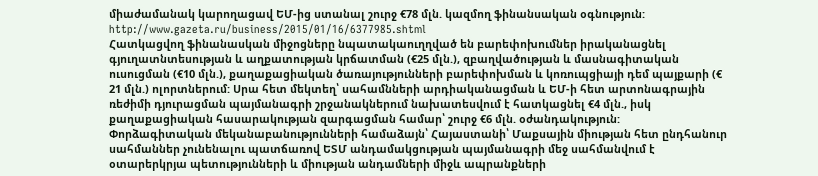միաժամանակ կարողացավ ԵՄ-ից ստանալ շուրջ €78 մլն. կազմող ֆինանսական օգնություն:
http://www.gazeta.ru/business/2015/01/16/6377985.shtml
Հատկացվող ֆինանասկան միջոցները նպատակաուղղված են բարեփոխումներ իրականացնել գյուղատնտեսության և աղքատության կրճատման (€25 մլն.), զբաղվածության և մասնագիտական ուսուցման (€10 մլն.), քաղաքացիական ծառայությունների բարեփոխման և կոռուպցիայի դեմ պայքարի (€ 21 մլն.) ոլորտներում: Սրա հետ մեկտեղ՝ սահամնների արդիականացման և ԵՄ-ի հետ արտոնագրային ռեժիմի դյուրացման պայմանագրի շրջանակներում նախատեսվում է հատկացնել €4 մլն., իսկ քաղաքացիական հասարակության զարգացման համար՝ շուրջ €6 մլն. օժանդակություն:
Փորձագիտական մեկանաբանությունների համաձայն՝ Հայաստանի՝ Մաքսային միության հետ ընդհանուր սահմաններ չունենալու պատճառով ԵՏՄ անդամակցության պայմանագրի մեջ սահմանվում է օտարերկրյա պետությունների և միության անդամների միջև ապրանքների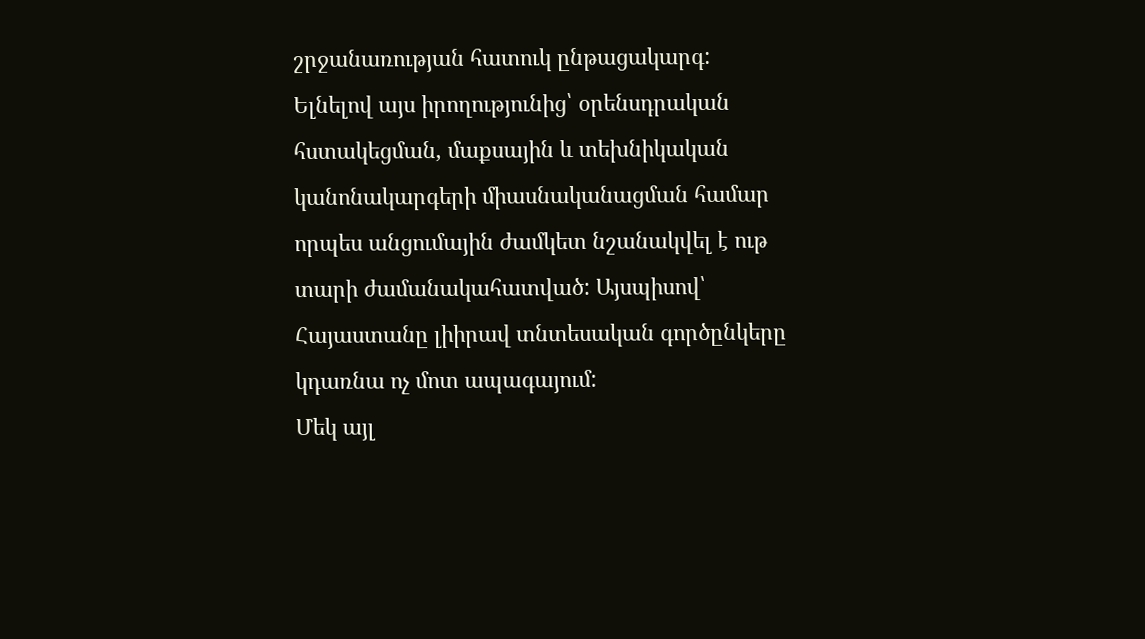շրջանառության հատուկ ընթացակարգ:
Ելնելով այս իրողությունից՝ օրենսդրական հստակեցման, մաքսային և տեխնիկական կանոնակարգերի միասնականացման համար որպես անցումային ժամկետ նշանակվել է ութ տարի ժամանակահատված: Այսպիսով՝ Հայաստանը լիիրավ տնտեսական գործընկերը կդառնա ոչ մոտ ապագայում:
Մեկ այլ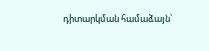դիտարկման համաձայն՝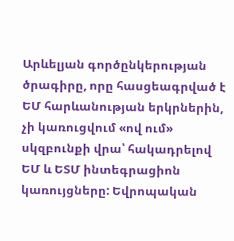Արևելյան գործընկերության ծրագիրը, որը հասցեագրված է ԵՄ հարևանության երկրներին, չի կառուցվում «ով ում» սկզբունքի վրա՝ հակադրելով ԵՄ և ԵՏՄ ինտեգրացիոն կառույցները: Եվրոպական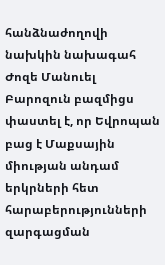հանձնաժողովի նախկին նախագահ Ժոզե Մանուել Բարոզուն բազմիցս փաստել է, որ Եվրոպան բաց է Մաքսային միության անդամ երկրների հետ հարաբերությունների զարգացման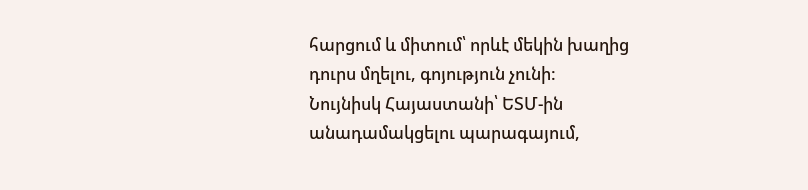հարցում և միտում՝ որևէ մեկին խաղից դուրս մղելու, գոյություն չունի:
Նույնիսկ Հայաստանի՝ ԵՏՄ-ին անադամակցելու պարագայում,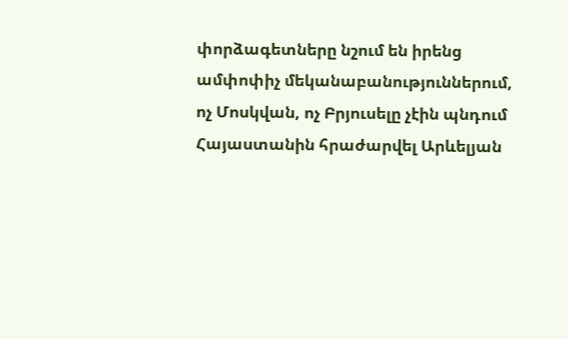փորձագետները նշում են իրենց ամփոփիչ մեկանաբանություններում, ոչ Մոսկվան, ոչ Բրյուսելը չէին պնդում Հայաստանին հրաժարվել Արևելյան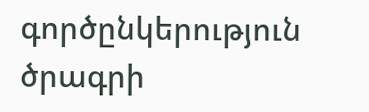գործընկերություն ծրագրի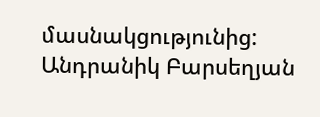մասնակցությունից:
Անդրանիկ Բարսեղյան